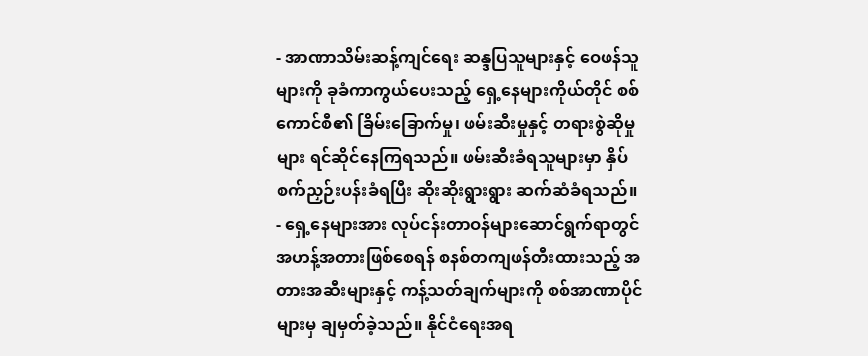- အာဏာသိမ်းဆန့်ကျင်ရေး ဆန္ဒပြသူများနှင့် ဝေဖန်သူများကို ခုခံကာကွယ်ပေးသည့် ရှေ့နေများကိုယ်တိုင် စစ်ကောင်စီ၏ ခြိမ်းခြောက်မှု၊ ဖမ်းဆီးမှုနှင့် တရားစွဲဆိုမှုများ ရင်ဆိုင်နေကြရသည်။ ဖမ်းဆီးခံရသူများမှာ နှိပ်စက်ညှဉ်းပန်းခံရပြီး ဆိုးဆိုးရွားရွား ဆက်ဆံခံရသည်။
- ရှေ့နေများအား လုပ်ငန်းတာဝန်များဆောင်ရွက်ရာတွင် အဟန့်အတားဖြစ်စေရန် စနစ်တကျဖန်တီးထားသည့် အတားအဆီးများနှင့် ကန့်သတ်ချက်များကို စစ်အာဏာပိုင်များမှ ချမှတ်ခဲ့သည်။ နိုင်ငံရေးအရ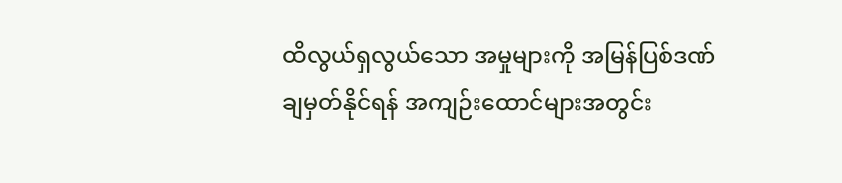ထိလွယ်ရှလွယ်သော အမှုများကို အမြန်ပြစ်ဒဏ်ချမှတ်နိုင်ရန် အကျဉ်းထောင်များအတွင်း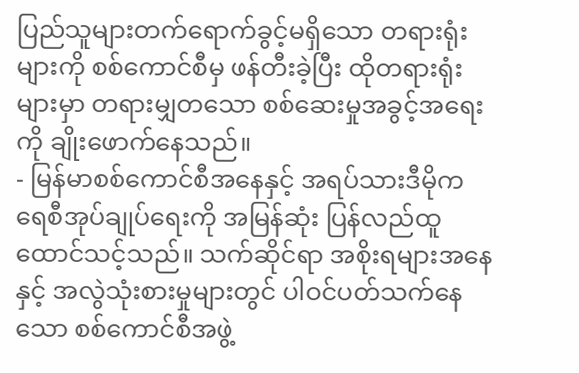ပြည်သူများတက်ရောက်ခွင့်မရှိသော တရားရုံးများကို စစ်ကောင်စီမှ ဖန်တီးခဲ့ပြီး ထိုတရားရုံးများမှာ တရားမျှတသော စစ်ဆေးမှုအခွင့်အရေးကို ချိုးဖောက်နေသည်။
- မြန်မာစစ်ကောင်စီအနေနှင့် အရပ်သားဒီမိုကရေစီအုပ်ချုပ်ရေးကို အမြန်ဆုံး ပြန်လည်ထူထောင်သင့်သည်။ သက်ဆိုင်ရာ အစိုးရများအနေနှင့် အလွဲသုံးစားမှုများတွင် ပါဝင်ပတ်သက်နေသော စစ်ကောင်စီအဖွဲ့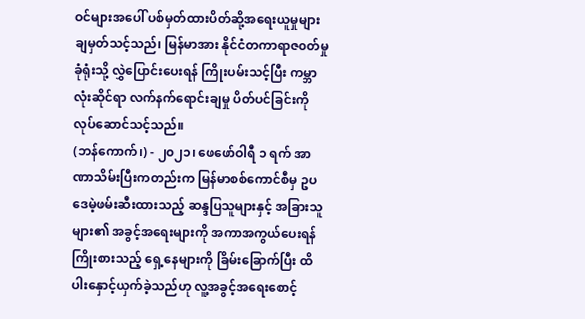ဝင်များအပေါ် ပစ်မှတ်ထားပိတ်ဆို့အရေးယူမှုများ ချမှတ်သင့်သည်၊ မြန်မာအား နိုင်ငံတကာရာဇ၀တ်မှုခုံရုံးသို့ လွှဲပြောင်းပေးရန် ကြိုးပမ်းသင့်ပြီး ကမ္ဘာလုံးဆိုင်ရာ လက်နက်ရောင်းချမှု ပိတ်ပင်ခြင်းကို လုပ်ဆောင်သင့်သည်။
(ဘန်ကောက်၊) - ၂၀၂၁၊ ဖေဖော်ဝါရီ ၁ ရက် အာဏာသိမ်းပြီးကတည်းက မြန်မာစစ်ကောင်စီမှ ဥပဒေမဲ့ဖမ်းဆီးထားသည့် ဆန္ဒပြသူများနှင့် အခြားသူများ၏ အခွင့်အရေးများကို အကာအကွယ်ပေးရန် ကြိုးစားသည့် ရှေ့နေများကို ခြိမ်းခြောက်ပြီး ထိပါးနှောင့်ယှက်ခဲ့သည်ဟု လူ့အခွင့်အရေးစောင့်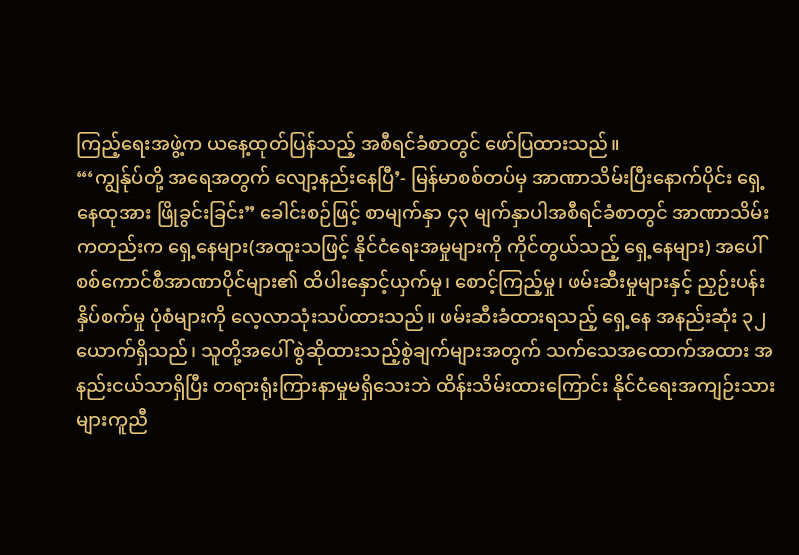ကြည့်ရေးအဖွဲ့က ယနေ့ထုတ်ပြန်သည့် အစီရင်ခံစာတွင် ဖော်ပြထားသည်။
“‘ကျွန်ုပ်တို့ အရေအတွက် လျော့နည်းနေပြီ’- မြန်မာစစ်တပ်မှ အာဏာသိမ်းပြီးနောက်ပိုင်း ရှေ့နေထုအား ဖြိုခွင်းခြင်း” ခေါင်းစဉ်ဖြင့် စာမျက်နှာ ၄၃ မျက်နှာပါအစီရင်ခံစာတွင် အာဏာသိမ်းကတည်းက ရှေ့နေများ(အထူးသဖြင့် နိုင်ငံရေးအမှုများကို ကိုင်တွယ်သည့် ရှေ့နေများ) အပေါ် စစ်ကောင်စီအာဏာပိုင်များ၏ ထိပါးနှောင့်ယှက်မှု၊ စောင့်ကြည့်မှု၊ ဖမ်းဆီးမှုများနှင့် ညှဉ်းပန်းနှိပ်စက်မှု ပုံစံများကို လေ့လာသုံးသပ်ထားသည်။ ဖမ်းဆီးခံထားရသည့် ရှေ့နေ အနည်းဆုံး ၃၂ ယောက်ရှိသည်၊ သူတို့အပေါ် စွဲဆိုထားသည့်စွဲချက်များအတွက် သက်သေအထောက်အထား အနည်းငယ်သာရှိပြီး တရားရုံးကြားနာမှုမရှိသေးဘဲ ထိန်းသိမ်းထားကြောင်း နိုင်ငံရေးအကျဉ်းသားများကူညီ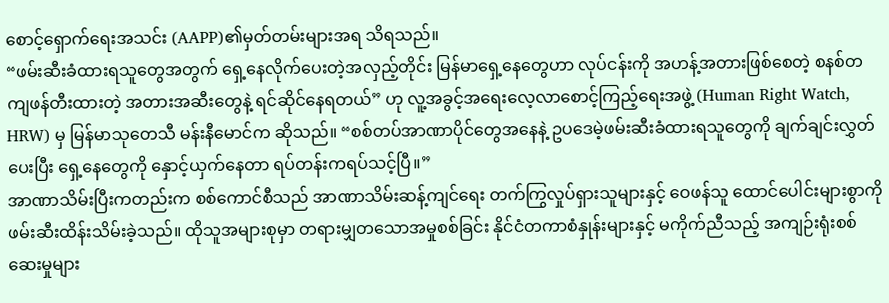စောင့်ရှောက်ရေးအသင်း (AAPP)၏မှတ်တမ်းများအရ သိရသည်။
“ဖမ်းဆီးခံထားရသူတွေအတွက် ရှေ့နေလိုက်ပေးတဲ့အလှည့်တိုင်း မြန်မာရှေ့နေတွေဟာ လုပ်ငန်းကို အဟန့်အတားဖြစ်စေတဲ့ စနစ်တကျဖန်တီးထားတဲ့ အတားအဆီးတွေနဲ့ ရင်ဆိုင်နေရတယ်” ဟု လူ့အခွင့်အရေးလေ့လာစောင့်ကြည့်ရေးအဖွဲ့ (Human Right Watch, HRW) မှ မြန်မာသုတေသီ မန်းနီမောင်က ဆိုသည်။ “စစ်တပ်အာဏာပိုင်တွေအနေနဲ့ ဥပဒေမဲ့ဖမ်းဆီးခံထားရသူတွေကို ချက်ချင်းလွှတ်ပေးပြီး ရှေ့နေတွေကို နှောင့်ယှက်နေတာ ရပ်တန်းကရပ်သင့်ပြီ။”
အာဏာသိမ်းပြီးကတည်းက စစ်ကောင်စီသည် အာဏာသိမ်းဆန့်ကျင်ရေး တက်ကြွလှုပ်ရှားသူများနှင့် ဝေဖန်သူ ထောင်ပေါင်းများစွာကို ဖမ်းဆီးထိန်းသိမ်းခဲ့သည်။ ထိုသူအများစုမှာ တရားမျှတသောအမှုစစ်ခြင်း နိုင်ငံတကာစံနှုန်းများနှင့် မကိုက်ညီသည့် အကျဉ်းရုံးစစ်ဆေးမှုများ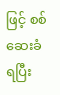ဖြင့် စစ်ဆေးခံရပြီး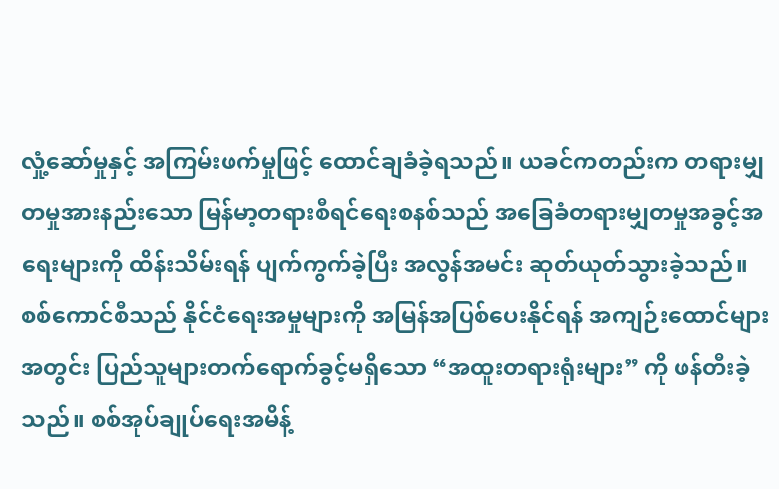လှုံ့ဆော်မှုနှင့် အကြမ်းဖက်မှုဖြင့် ထောင်ချခံခဲ့ရသည်။ ယခင်ကတည်းက တရားမျှတမှုအားနည်းသော မြန်မာ့တရားစီရင်ရေးစနစ်သည် အခြေခံတရားမျှတမှုအခွင့်အရေးများကို ထိန်းသိမ်းရန် ပျက်ကွက်ခဲ့ပြီး အလွန်အမင်း ဆုတ်ယုတ်သွားခဲ့သည်။ စစ်ကောင်စီသည် နိုင်ငံရေးအမှုများကို အမြန်အပြစ်ပေးနိုင်ရန် အကျဉ်းထောင်များအတွင်း ပြည်သူများတက်ရောက်ခွင့်မရှိသော “အထူးတရားရုံးများ” ကို ဖန်တီးခဲ့သည်။ စစ်အုပ်ချုပ်ရေးအမိန့်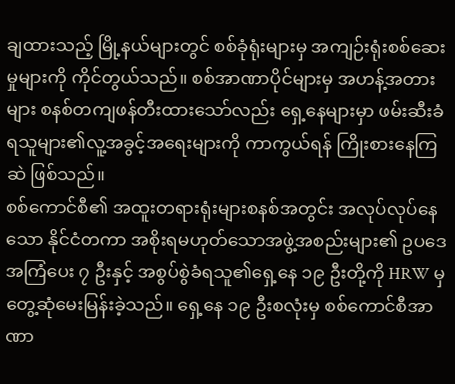ချထားသည့် မြို့နယ်များတွင် စစ်ခုံရုံးများမှ အကျဉ်းရုံးစစ်ဆေးမှုများကို ကိုင်တွယ်သည်။ စစ်အာဏာပိုင်များမှ အဟန့်အတားများ စနစ်တကျဖန်တီးထားသော်လည်း ရှေ့နေများမှာ ဖမ်းဆီးခံရသူများ၏လူ့အခွင့်အရေးများကို ကာကွယ်ရန် ကြိုးစားနေကြဆဲ ဖြစ်သည်။
စစ်ကောင်စီ၏ အထူးတရားရုံးများစနစ်အတွင်း အလုပ်လုပ်နေသော နိုင်ငံတကာ အစိုးရမဟုတ်သောအဖွဲ့အစည်းများ၏ ဥပဒေအကြံပေး ၇ ဦးနှင့် အစွပ်စွဲခံရသူ၏ရှေ့နေ ၁၉ ဦးတို့ကို HRW မှ တွေ့ဆုံမေးမြန်းခဲ့သည်။ ရှေ့နေ ၁၉ ဦးစလုံးမှ စစ်ကောင်စီအာဏာ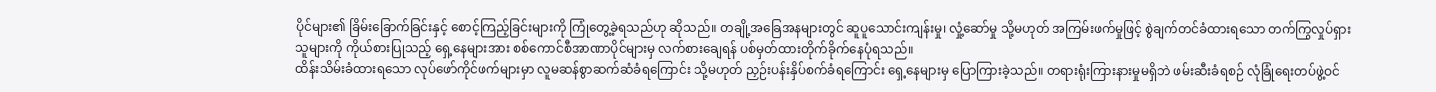ပိုင်များ၏ ခြိမ်းခြောက်ခြင်းနှင့် စောင့်ကြည့်ခြင်းများကို ကြုံတွေ့ခဲ့ရသည်ဟု ဆိုသည်။ တချို့အခြေအနများတွင် ဆူပူသောင်းကျန်းမှု၊ လှုံ့ဆော်မှု သို့မဟုတ် အကြမ်းဖက်မှုဖြင့် စွဲချက်တင်ခံထားရသော တက်ကြွလှုပ်ရှားသူများကို ကိုယ်စားပြုသည့် ရှေ့နေများအား စစ်ကောင်စီအာဏာပိုင်များမှ လက်စားချေရန် ပစ်မှတ်ထားတိုက်ခိုက်နေပုံရသည်။
ထိန်းသိမ်းခံထားရသော လုပ်ဖော်ကိုင်ဖက်များမှာ လူမဆန်စွာဆက်ဆံခံရကြောင်း သို့မဟုတ် ညှဉ်းပန်းနှိပ်စက်ခံရကြောင်း ရှေ့နေများမှ ပြောကြားခဲ့သည်။ တရားရုံးကြားနားမှုမရှိဘဲ ဖမ်းဆီးခံရစဉ် လုံခြုံရေးတပ်ဖွဲ့ဝင်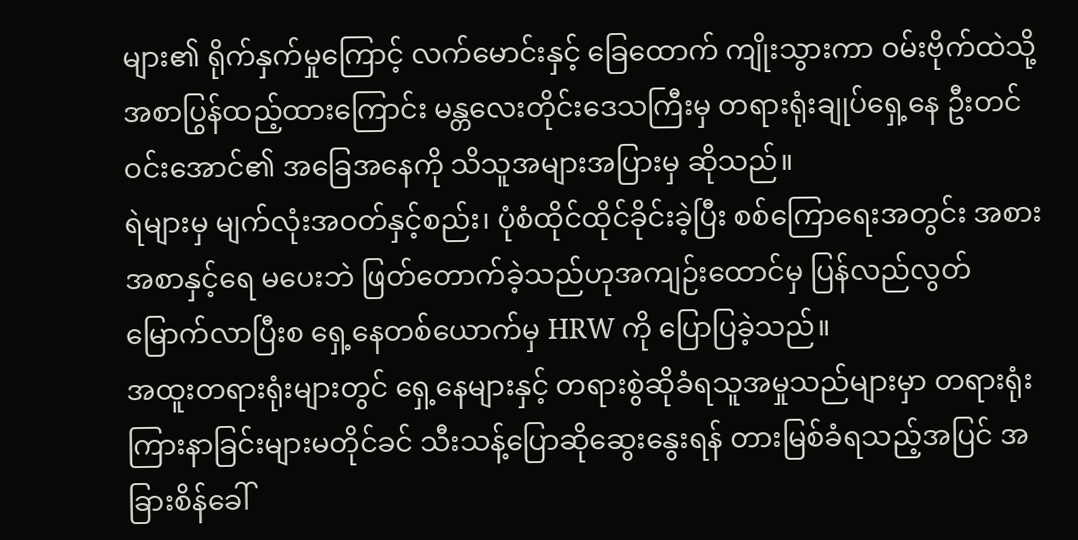များ၏ ရိုက်နှက်မှုကြောင့် လက်မောင်းနှင့် ခြေထောက် ကျိုးသွားကာ ဝမ်းဗိုက်ထဲသို့ အစာပြွန်ထည့်ထားကြောင်း မန္တလေးတိုင်းဒေသကြီးမှ တရားရုံးချုပ်ရှေ့နေ ဦးတင်ဝင်းအောင်၏ အခြေအနေကို သိသူအများအပြားမှ ဆိုသည်။
ရဲများမှ မျက်လုံးအဝတ်နှင့်စည်း၊ ပုံစံထိုင်ထိုင်ခိုင်းခဲ့ပြီး စစ်ကြောရေးအတွင်း အစားအစာနှင့်ရေ မပေးဘဲ ဖြတ်တောက်ခဲ့သည်ဟုအကျဉ်းထောင်မှ ပြန်လည်လွတ်မြောက်လာပြီးစ ရှေ့နေတစ်ယောက်မှ HRW ကို ပြောပြခဲ့သည်။
အထူးတရားရုံးများတွင် ရှေ့နေများနှင့် တရားစွဲဆိုခံရသူအမှုသည်များမှာ တရားရုံးကြားနာခြင်းများမတိုင်ခင် သီးသန့်ပြောဆိုဆွေးနွေးရန် တားမြစ်ခံရသည့်အပြင် အခြားစိန်ခေါ်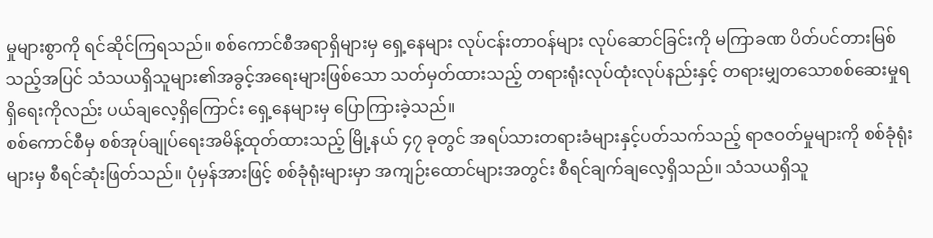မှုများစွာကို ရင်ဆိုင်ကြရသည်။ စစ်ကောင်စီအရာရှိများမှ ရှေ့နေများ လုပ်ငန်းတာဝန်များ လုပ်ဆောင်ခြင်းကို မကြာခဏ ပိတ်ပင်တားမြစ်သည့်အပြင် သံသယရှိသူများ၏အခွင့်အရေးများဖြစ်သော သတ်မှတ်ထားသည့် တရားရုံးလုပ်ထုံးလုပ်နည်းနှင့် တရားမျှတသောစစ်ဆေးမှုရရှိရေးကိုလည်း ပယ်ချလေ့ရှိကြောင်း ရှေ့နေများမှ ပြောကြားခဲ့သည်။
စစ်ကောင်စီမှ စစ်အုပ်ချုပ်ရေးအမိန့်ထုတ်ထားသည့် မြို့နယ် ၄၇ ခုတွင် အရပ်သားတရားခံများနှင့်ပတ်သက်သည့် ရာဇဝတ်မှုများကို စစ်ခုံရုံးများမှ စီရင်ဆုံးဖြတ်သည်။ ပုံမှန်အားဖြင့် စစ်ခုံရုံးများမှာ အကျဉ်းထောင်များအတွင်း စီရင်ချက်ချလေ့ရှိသည်။ သံသယရှိသူ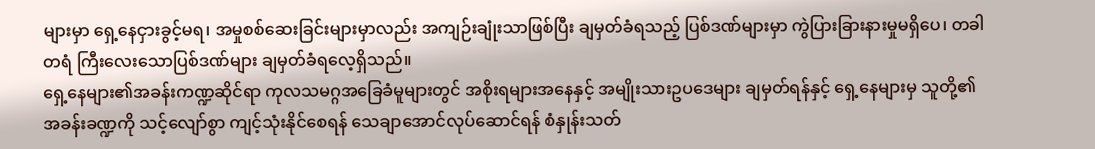များမှာ ရှေ့နေငှားခွင့်မရ၊ အမှုစစ်ဆေးခြင်းများမှာလည်း အကျဉ်းချုံးသာဖြစ်ပြီး ချမှတ်ခံရသည့် ပြစ်ဒဏ်များမှာ ကွဲပြားခြားနားမှုမရှိပေ၊ တခါတရံ ကြီးလေးသောပြစ်ဒဏ်များ ချမှတ်ခံရလေ့ရှိသည်။
ရှေ့နေများ၏အခန်းကဏ္ဍဆိုင်ရာ ကုလသမဂ္ဂအခြေခံမူများတွင် အစိုးရများအနေနှင့် အမျိုးသားဥပဒေများ ချမှတ်ရန်နှင့် ရှေ့နေများမှ သူတို့၏အခန်းခဏ္ဍကို သင့်လျော်စွာ ကျင့်သုံးနိုင်စေရန် သေချာအောင်လုပ်ဆောင်ရန် စံနှုန်းသတ်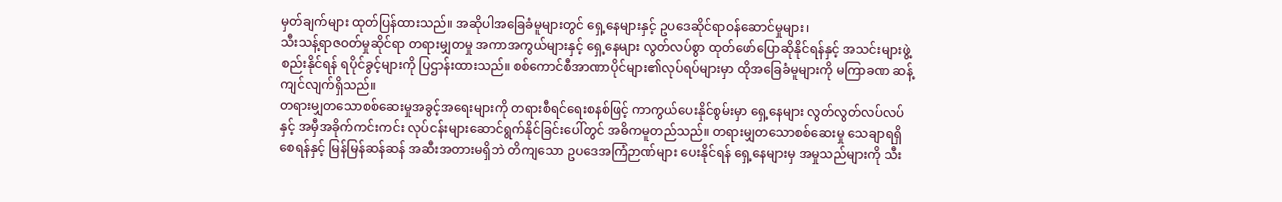မှတ်ချက်များ ထုတ်ပြန်ထားသည်။ အဆိုပါအခြေခံမူများတွင် ရှေ့နေများနှင့် ဥပဒေဆိုင်ရာဝန်ဆောင်မှုများ၊
သီးသန့်ရာဇဝတ်မှုဆိုင်ရာ တရားမျှတမှု အကာအကွယ်များနှင့် ရှေ့နေများ လွတ်လပ်စွာ ထုတ်ဖော်ပြောဆိုနိုင်ရန်နှင့် အသင်းများဖွဲ့စည်းနိုင်ရန် ရပိုင်ခွင့်များကို ပြဌာန်းထားသည်။ စစ်ကောင်စီအာဏာပိုင်များ၏လုပ်ရပ်များမှာ ထိုအခြေခံမူများကို မကြာခဏ ဆန့်ကျင်လျက်ရှိသည်။
တရားမျှတသောစစ်ဆေးမှုအခွင့်အရေးများကို တရားစီရင်ရေးစနစ်ဖြင့် ကာကွယ်ပေးနိုင်စွမ်းမှာ ရှေ့နေများ လွတ်လွတ်လပ်လပ်နှင့် အမှီအခိုက်ကင်းကင်း လုပ်ငန်းများဆောင်ရွက်နိုင်ခြင်းပေါ်တွင် အဓိကမူတည်သည်။ တရားမျှတသောစစ်ဆေးမှု သေချာရရှိစေရန်နှင့် မြန်မြန်ဆန်ဆန် အဆီးအတားမရှိဘဲ တိကျသော ဥပဒေအကြံဉာဏ်များ ပေးနိုင်ရန် ရှေ့နေများမှ အမှုသည်များကို သီး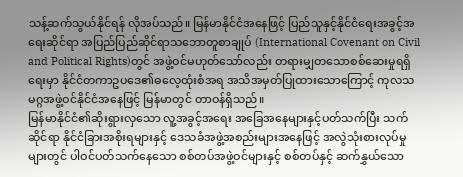သန့်ဆက်သွယ်နိုင်ရန် လိုအပ်သည်။ မြန်မာနိုင်ငံအနေဖြင့် ပြည်သူနှင့်နိုင်ငံရေးအခွင့်အရေးဆိုင်ရာ အပြည်ပြည်ဆိုင်ရာသဘောတူစာချုပ် (International Covenant on Civil and Political Rights)တွင် အဖွဲ့ဝင်မဟုတ်သော်လည်း တရားမျှတသောစစ်ဆေးမှုရရှိရေးမှာ နိုင်ငံတကာဥပဒေ၏ဓလေ့ထုံးစံအရ အသိအမှတ်ပြုထားသောကြောင့် ကုလသမဂ္ဂအဖွဲ့ဝင်နိုင်ငံအနေဖြင့် မြန်မာတွင် တာဝန်ရှိသည်။
မြန်မာနိုင်ငံ၏ဆိုးရွားလှသော လူ့အခွင့်အရေး အခြေအနေများနှင့်ပတ်သက်ပြီး သက်ဆိုင်ရာ နိုင်ငံခြားအစိုးရများနှင့် ဒေသခံအဖွဲ့အစည်းများအနေဖြင့် အလွဲသုံးစားလုပ်မှုများတွင် ပါဝင်ပတ်သက်နေသော စစ်တပ်အဖွဲ့ဝင်များနှင့် စစ်တပ်နှင့် ဆက်နွှယ်သော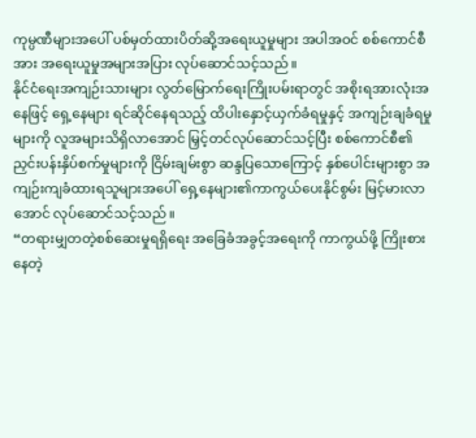ကုမ္ပဏီများအပေါ် ပစ်မှတ်ထားပိတ်ဆို့အရေးယူမှုများ အပါအဝင် စစ်ကောင်စီအား အရေးယူမှုအများအပြား လုပ်ဆောင်သင့်သည်။
နိုင်ငံရေးအကျဉ်းသားများ လွတ်မြောက်ရေးကြိုးပမ်းရာတွင် အစိုးရအားလုံးအနေဖြင့် ရှေ့နေများ ရင်ဆိုင်နေရသည့် ထိပါးနှောင့်ယှက်ခံရမှုနှင့် အကျဉ်းချခံရမှုများကို လူအများသိရှိလာအောင် မြှင့်တင်လုပ်ဆောင်သင့်ပြီး စစ်ကောင်စီ၏ညှင်းပန်းနှိပ်စက်မှုများကို ငြိမ်းချမ်းစွာ ဆန္ဒပြသောကြောင့် နှစ်ပေါင်းများစွာ အကျဉ်းကျခံထားရသူများအပေါ် ရှေ့နေများ၏ကာကွယ်ပေးနိုင်စွမ်း မြင့်မားလာအောင် လုပ်ဆောင်သင့်သည်။
“တရားမျှတတဲ့စစ်ဆေးမှုရရှိရေး အခြေခံအခွင့်အရေးကို ကာကွယ်ဖို့ ကြိုးစားနေတဲ့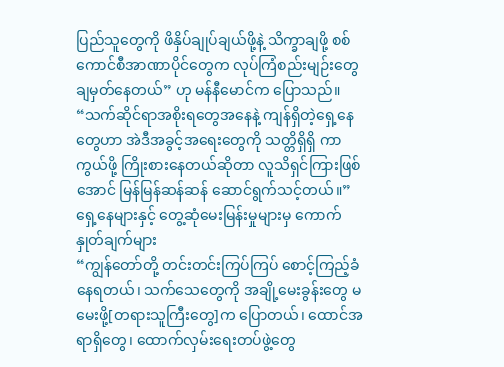ပြည်သူတွေကို ဖိနှိပ်ချုပ်ချယ်ဖို့နဲ့ သိက္ခာချဖို့ စစ်ကောင်စီအာဏာပိုင်တွေက လုပ်ကြံစည်းမျဉ်းတွေ ချမှတ်နေတယ်” ဟု မန်နီမောင်က ပြောသည်။ “သက်ဆိုင်ရာအစိုးရတွေအနေနဲ့ ကျန်ရှိတဲ့ရှေ့နေတွေဟာ အဲဒီအခွင့်အရေးတွေကို သတ္တိရှိရှိ ကာကွယ်ဖို့ ကြိုးစားနေတယ်ဆိုတာ လူသိရှင်ကြားဖြစ်အောင် မြန်မြန်ဆန်ဆန် ဆောင်ရွက်သင့်တယ်။”
ရှေ့နေများနှင့် တွေ့ဆုံမေးမြန်းမှုများမှ ကောက်နှုတ်ချက်များ
“ကျွန်တော်တို့ တင်းတင်းကြပ်ကြပ် စောင့်ကြည့်ခံနေရတယ်၊ သက်သေတွေကို အချို့မေးခွန်းတွေ မမေးဖို့[တရားသူကြီးတွေ]က ပြောတယ်၊ ထောင်အရာရှိတွေ၊ ထောက်လှမ်းရေးတပ်ဖွဲ့တွေ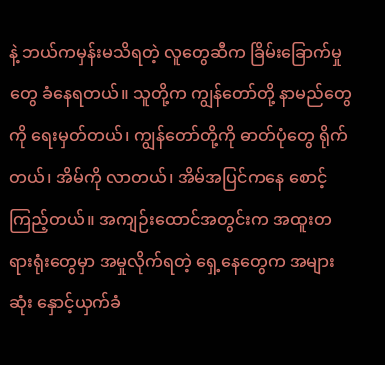နဲ့ ဘယ်ကမှန်းမသိရတဲ့ လူတွေဆီက ခြိမ်းခြောက်မှုတွေ ခံနေရတယ်။ သူတို့က ကျွန်တော်တို့ နာမည်တွေကို ရေးမှတ်တယ်၊ ကျွန်တော်တို့ကို ဓာတ်ပုံတွေ ရိုက်တယ်၊ အိမ်ကို လာတယ်၊ အိမ်အပြင်ကနေ စောင့်ကြည့်တယ်။ အကျဉ်းထောင်အတွင်းက အထူးတရားရုံးတွေမှာ အမှုလိုက်ရတဲ့ ရှေ့နေတွေက အများဆုံး နှောင့်ယှက်ခံ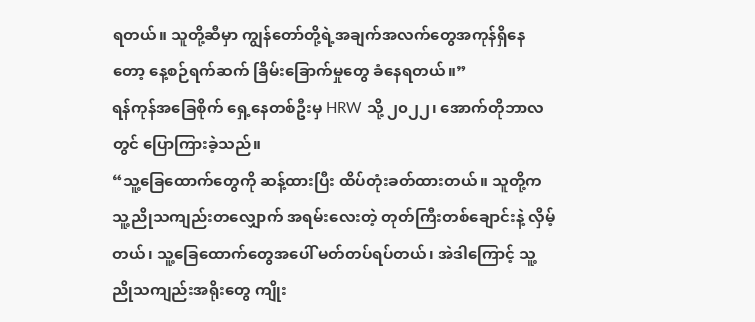ရတယ်။ သူတို့ဆီမှာ ကျွန်တော်တို့ရဲ့အချက်အလက်တွေအကုန်ရှိနေတော့ နေ့စဉ်ရက်ဆက် ခြိမ်းခြောက်မှုတွေ ခံနေရတယ်။”
ရန်ကုန်အခြေစိုက် ရှေ့နေတစ်ဦးမှ HRW သို့ ၂၀၂၂၊ အောက်တိုဘာလတွင် ပြောကြားခဲ့သည်။
“သူ့ခြေထောက်တွေကို ဆန့်ထားပြီး ထိပ်တုံးခတ်ထားတယ်။ သူတို့က သူ့ညိုသကျည်းတလျှောက် အရမ်းလေးတဲ့ တုတ်ကြီးတစ်ချောင်းနဲ့ လှိမ့်တယ်၊ သူ့ခြေထောက်တွေအပေါ် မတ်တပ်ရပ်တယ်၊ အဲဒါကြောင့် သူ့ညိုသကျည်းအရိုးတွေ ကျိုး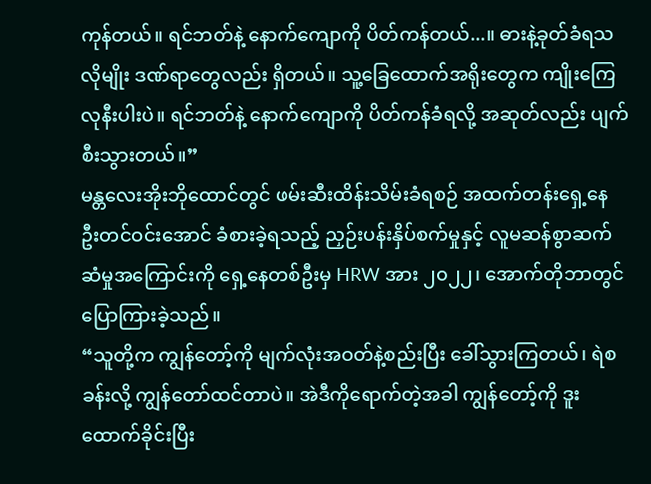ကုန်တယ်။ ရင်ဘတ်နဲ့ နောက်ကျောကို ပိတ်ကန်တယ်...။ ဓားနဲ့ခုတ်ခံရသလိုမျိုး ဒဏ်ရာတွေလည်း ရှိတယ်။ သူ့ခြေထောက်အရိုးတွေက ကျိုးကြေလုနီးပါးပဲ။ ရင်ဘတ်နဲ့ နောက်ကျောကို ပိတ်ကန်ခံရလို့ အဆုတ်လည်း ပျက်စီးသွားတယ်။”
မန္တလေးအိုးဘိုထောင်တွင် ဖမ်းဆီးထိန်းသိမ်းခံရစဉ် အထက်တန်းရှေ့နေ ဦးတင်ဝင်းအောင် ခံစားခဲ့ရသည့် ညှဉ်းပန်းနှိပ်စက်မှုနှင့် လူမဆန်စွာဆက်ဆံမှုအကြောင်းကို ရှေ့နေတစ်ဦးမှ HRW အား ၂၀၂၂၊ အောက်တိုဘာတွင် ပြောကြားခဲ့သည်။
“သူတို့က ကျွန်တော့်ကို မျက်လုံးအဝတ်နဲ့စည်းပြီး ခေါ်သွားကြတယ်၊ ရဲစခန်းလို့ ကျွန်တော်ထင်တာပဲ။ အဲဒီကိုရောက်တဲ့အခါ ကျွန်တော့်ကို ဒူးထောက်ခိုင်းပြီး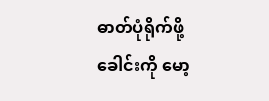ဓာတ်ပုံရိုက်ဖို့ ခေါင်းကို မော့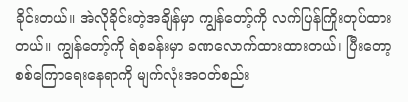ခိုင်းတယ်။ အဲလိုခိုင်းတဲ့အချိန်မှာ ကျွန်တော့်ကို လက်ပြန်ကြိုးတုပ်ထားတယ်။ ကျွန်တော့်ကို ရဲစခန်းမှာ ခဏလောက်ထားထားတယ်၊ ပြီးတော့ စစ်ကြောရေးနေရာကို မျက်လုံးအဝတ်စည်း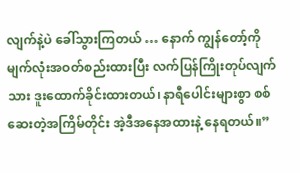လျက်နဲ့ပဲ ခေါ်သွားကြတယ် … နောက် ကျွန်တော့်ကို မျက်လုံးအဝတ်စည်းထားပြီး လက်ပြန်ကြိုးတုပ်လျက်သား ဒူးထောက်ခိုင်းထားတယ်၊ နာရီပေါင်းများစွာ စစ်ဆေးတဲ့အကြိမ်တိုင်း အဲ့ဒီအနေအထားနဲ့ နေရတယ်။”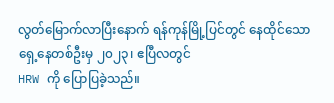လွတ်မြောက်လာပြီးနောက် ရန်ကုန်မြို့ပြင်တွင် နေထိုင်သော ရှေ့နေတစ်ဦးမှ ၂၀၂၃၊ ဧပြီလတွင်
HRW ကို ပြောပြခဲ့သည်။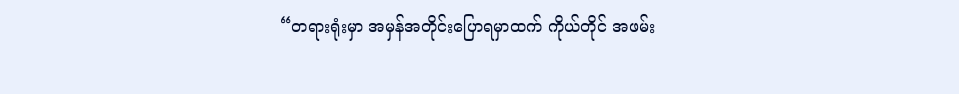“တရားရုံးမှာ အမှန်အတိုင်းပြောရမှာထက် ကိုယ်တိုင် အဖမ်း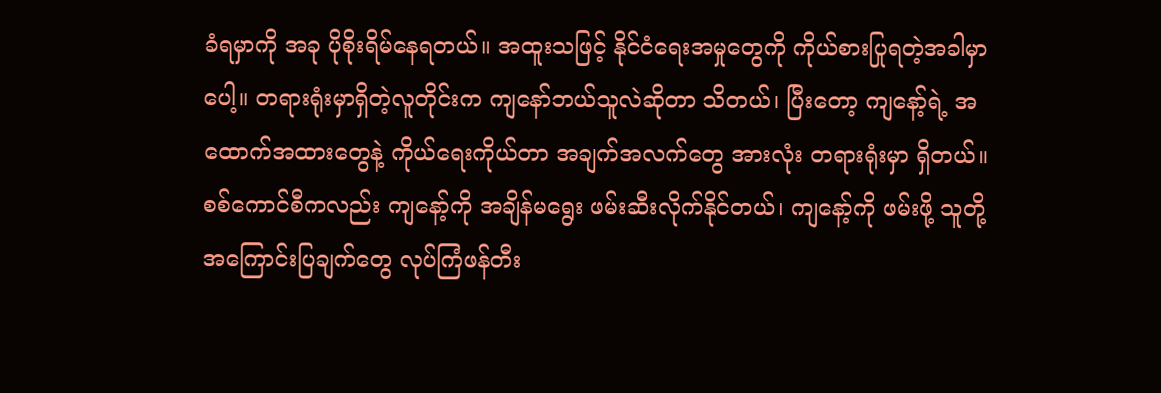ခံရမှာကို အခု ပိုစိုးရိမ်နေရတယ်။ အထူးသဖြင့် နိုင်ငံရေးအမှုတွေကို ကိုယ်စားပြုရတဲ့အခါမှာပေါ့။ တရားရုံးမှာရှိတဲ့လူတိုင်းက ကျနော်ဘယ်သူလဲဆိုတာ သိတယ်၊ ပြီးတော့ ကျနော့်ရဲ့ အထောက်အထားတွေနဲ့ ကိုယ်ရေးကိုယ်တာ အချက်အလက်တွေ အားလုံး တရားရုံးမှာ ရှိတယ်။ စစ်ကောင်စီကလည်း ကျနော့်ကို အချိန်မရွေး ဖမ်းဆီးလိုက်နိုင်တယ်၊ ကျနော့်ကို ဖမ်းဖို့ သူတို့ အကြောင်းပြချက်တွေ လုပ်ကြံဖန်တီး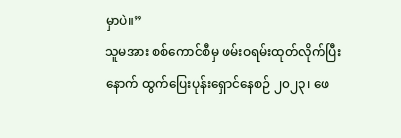မှာပဲ။”
သူမအား စစ်ကောင်စီမှ ဖမ်းဝရမ်းထုတ်လိုက်ပြီးနောက် ထွက်ပြေးပုန်းရှောင်နေစဉ် ၂၀၂၃၊ ဖေ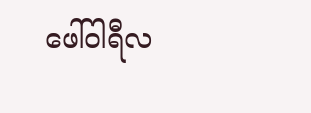ဖေါ်ဝါရီလ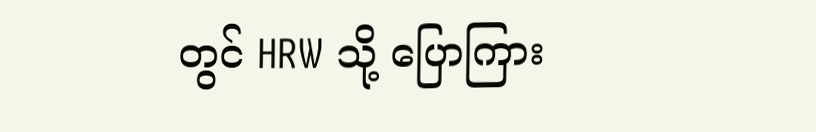တွင် HRW သို့ ပြောကြား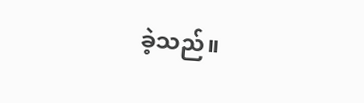ခဲ့သည်။